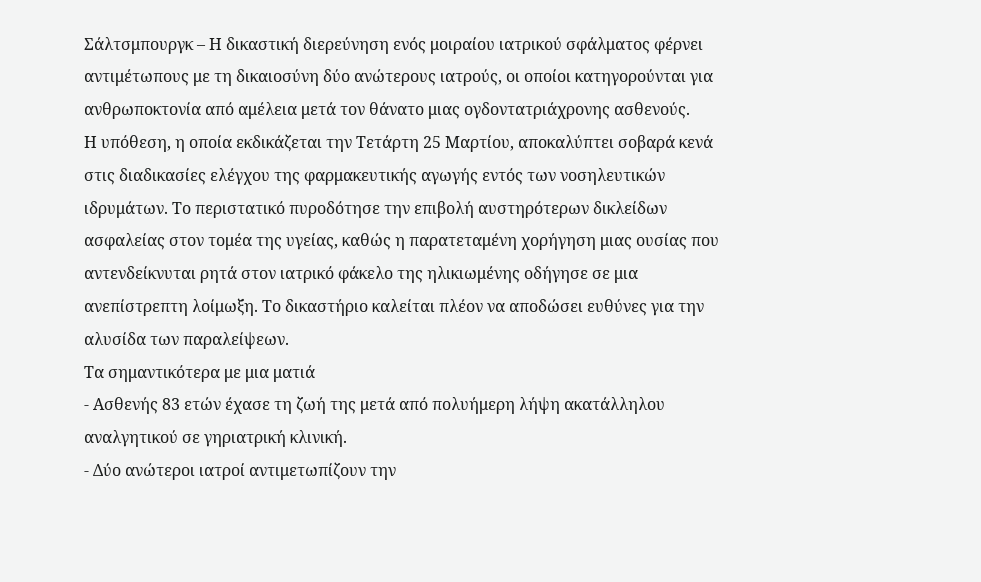Σάλτσμπουργκ – Η δικαστική διερεύνηση ενός μοιραίου ιατρικού σφάλματος φέρνει αντιμέτωπους με τη δικαιοσύνη δύο ανώτερους ιατρούς, οι οποίοι κατηγορούνται για ανθρωποκτονία από αμέλεια μετά τον θάνατο μιας ογδοντατριάχρονης ασθενούς.
Η υπόθεση, η οποία εκδικάζεται την Τετάρτη 25 Μαρτίου, αποκαλύπτει σοβαρά κενά στις διαδικασίες ελέγχου της φαρμακευτικής αγωγής εντός των νοσηλευτικών ιδρυμάτων. Το περιστατικό πυροδότησε την επιβολή αυστηρότερων δικλείδων ασφαλείας στον τομέα της υγείας, καθώς η παρατεταμένη χορήγηση μιας ουσίας που αντενδείκνυται ρητά στον ιατρικό φάκελο της ηλικιωμένης οδήγησε σε μια ανεπίστρεπτη λοίμωξη. Το δικαστήριο καλείται πλέον να αποδώσει ευθύνες για την αλυσίδα των παραλείψεων.
Τα σημαντικότερα με μια ματιά
- Ασθενής 83 ετών έχασε τη ζωή της μετά από πολυήμερη λήψη ακατάλληλου αναλγητικού σε γηριατρική κλινική.
- Δύο ανώτεροι ιατροί αντιμετωπίζουν την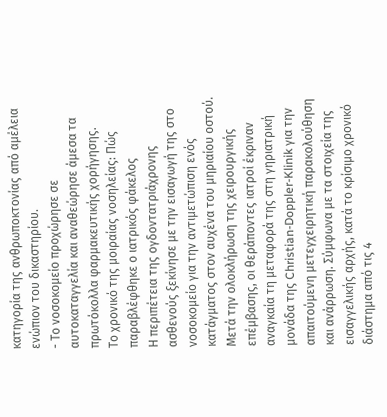κατηγορία της ανθρωποκτονίας από αμέλεια ενώπιον του δικαστηρίου.
- Το νοσοκομείο προχώρησε σε αυτοκαταγγελία και αναθεώρησε άμεσα τα πρωτόκολλα φαρμακευτικής χορήγησης.
Το χρονικό της μοιραίας νοσηλείας: Πώς παραβλέφθηκε ο ιατρικός φάκελος
Η περιπέτεια της ογδοντατριάχρονης ασθενούς ξεκίνησε με την εισαγωγή της στο νοσοκομείο για την αντιμετώπιση ενός κατάγματος στον αυχένα του μηριαίου οστού. Μετά την ολοκλήρωση της χειρουργικής επέμβασης, οι θεράποντες ιατροί έκριναν αναγκαία τη μεταφορά της στη γηριατρική μονάδα της Christian-Doppler-Klinik για την απαιτούμενη μετεγχειρητική παρακολούθηση και ανάρρωση. Σύμφωνα με τα στοιχεία της εισαγγελικής αρχής, κατά το κρίσιμο χρονικό διάστημα από τις 4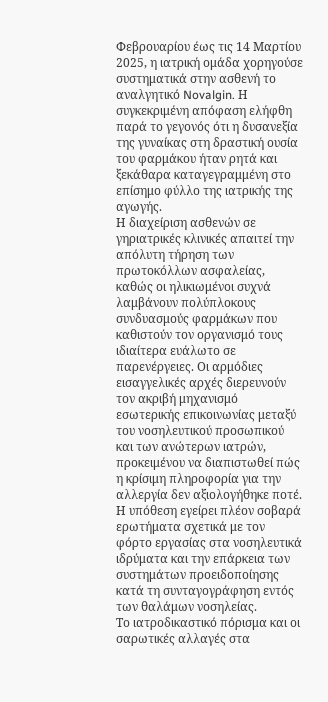Φεβρουαρίου έως τις 14 Μαρτίου 2025, η ιατρική ομάδα χορηγούσε συστηματικά στην ασθενή το αναλγητικό Novalgin. Η συγκεκριμένη απόφαση ελήφθη παρά το γεγονός ότι η δυσανεξία της γυναίκας στη δραστική ουσία του φαρμάκου ήταν ρητά και ξεκάθαρα καταγεγραμμένη στο επίσημο φύλλο της ιατρικής της αγωγής.
Η διαχείριση ασθενών σε γηριατρικές κλινικές απαιτεί την απόλυτη τήρηση των πρωτοκόλλων ασφαλείας, καθώς οι ηλικιωμένοι συχνά λαμβάνουν πολύπλοκους συνδυασμούς φαρμάκων που καθιστούν τον οργανισμό τους ιδιαίτερα ευάλωτο σε παρενέργειες. Οι αρμόδιες εισαγγελικές αρχές διερευνούν τον ακριβή μηχανισμό εσωτερικής επικοινωνίας μεταξύ του νοσηλευτικού προσωπικού και των ανώτερων ιατρών, προκειμένου να διαπιστωθεί πώς η κρίσιμη πληροφορία για την αλλεργία δεν αξιολογήθηκε ποτέ. Η υπόθεση εγείρει πλέον σοβαρά ερωτήματα σχετικά με τον φόρτο εργασίας στα νοσηλευτικά ιδρύματα και την επάρκεια των συστημάτων προειδοποίησης κατά τη συνταγογράφηση εντός των θαλάμων νοσηλείας.
Το ιατροδικαστικό πόρισμα και οι σαρωτικές αλλαγές στα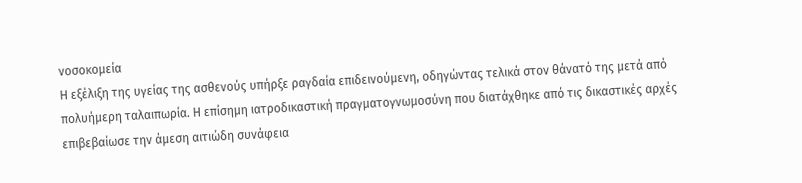νοσοκομεία
Η εξέλιξη της υγείας της ασθενούς υπήρξε ραγδαία επιδεινούμενη, οδηγώντας τελικά στον θάνατό της μετά από πολυήμερη ταλαιπωρία. Η επίσημη ιατροδικαστική πραγματογνωμοσύνη που διατάχθηκε από τις δικαστικές αρχές επιβεβαίωσε την άμεση αιτιώδη συνάφεια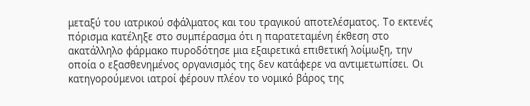μεταξύ του ιατρικού σφάλματος και του τραγικού αποτελέσματος. Το εκτενές πόρισμα κατέληξε στο συμπέρασμα ότι η παρατεταμένη έκθεση στο ακατάλληλο φάρμακο πυροδότησε μια εξαιρετικά επιθετική λοίμωξη, την οποία ο εξασθενημένος οργανισμός της δεν κατάφερε να αντιμετωπίσει. Οι κατηγορούμενοι ιατροί φέρουν πλέον το νομικό βάρος της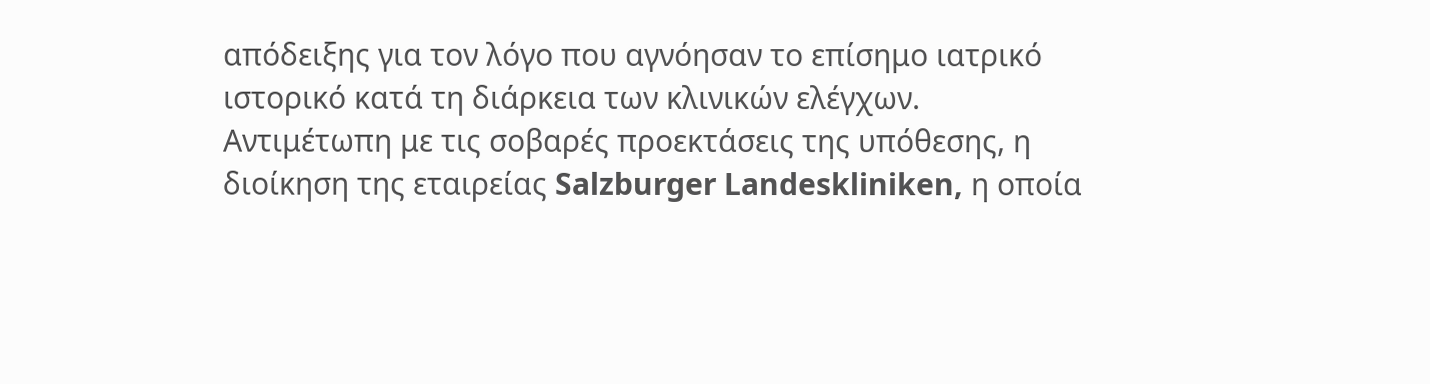απόδειξης για τον λόγο που αγνόησαν το επίσημο ιατρικό ιστορικό κατά τη διάρκεια των κλινικών ελέγχων.
Αντιμέτωπη με τις σοβαρές προεκτάσεις της υπόθεσης, η διοίκηση της εταιρείας Salzburger Landeskliniken, η οποία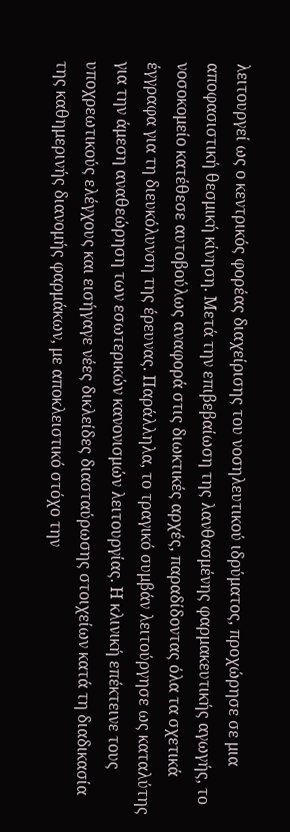λειτουργεί ως ο κεντρικός φορέας διαχείρισης του νοσηλευτικού ιδρύματος, προχώρησε σε μια αποφασιστική θεσμική κίνηση. Μετά την επιβεβαίωση της λανθασμένης φαρμακευτικής αγωγής, το νοσοκομείο κατέθεσε αυτοβούλως αναφορά στις διωκτικές αρχές, παραδίδοντας όλα τα σχετικά έγγραφα για τη διευκόλυνση της έρευνας. Παράλληλα, το τραγικό συμβάν λειτούργησε ως καταλύτης για την άμεση αναθεώρηση των εσωτερικών κανονισμών λειτουργίας. Η κλινική επέκτεινε τους υποχρεωτικούς ελέγχους και εισήγαγε νέες δικλείδες διασταύρωσης στοιχείων κατά τη διαδικασία της καθημερινής διανομής φαρμάκων, με αποκλειστικό στόχο την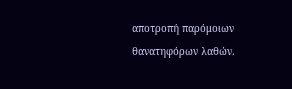αποτροπή παρόμοιων θανατηφόρων λαθών.